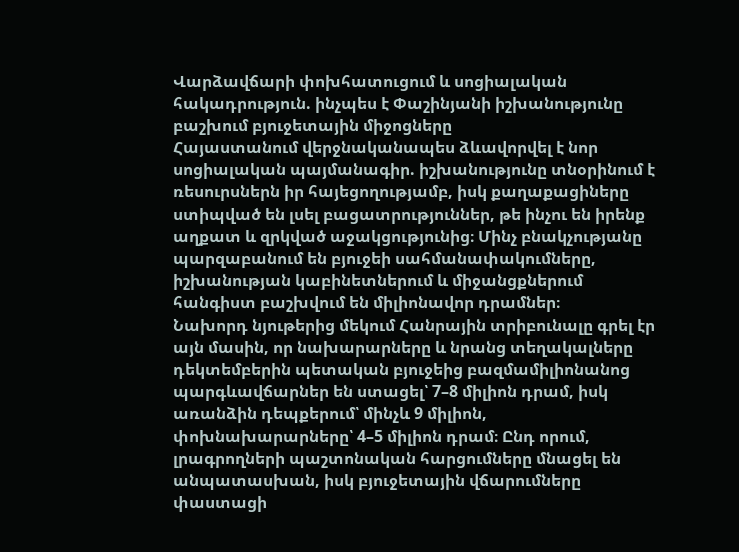Վարձավճարի փոխհատուցում և սոցիալական հակադրություն. ինչպես է Փաշինյանի իշխանությունը բաշխում բյուջետային միջոցները
Հայաստանում վերջնականապես ձևավորվել է նոր սոցիալական պայմանագիր. իշխանությունը տնօրինում է ռեսուրսներն իր հայեցողությամբ, իսկ քաղաքացիները ստիպված են լսել բացատրություններ, թե ինչու են իրենք աղքատ և զրկված աջակցությունից։ Մինչ բնակչությանը պարզաբանում են բյուջեի սահմանափակումները, իշխանության կաբինետներում և միջանցքներում հանգիստ բաշխվում են միլիոնավոր դրամներ։
Նախորդ նյութերից մեկում Հանրային տրիբունալը գրել էր այն մասին, որ նախարարները և նրանց տեղակալները դեկտեմբերին պետական բյուջեից բազմամիլիոնանոց պարգևավճարներ են ստացել՝ 7–8 միլիոն դրամ, իսկ առանձին դեպքերում՝ մինչև 9 միլիոն, փոխնախարարները՝ 4–5 միլիոն դրամ։ Ընդ որում, լրագրողների պաշտոնական հարցումները մնացել են անպատասխան, իսկ բյուջետային վճարումները փաստացի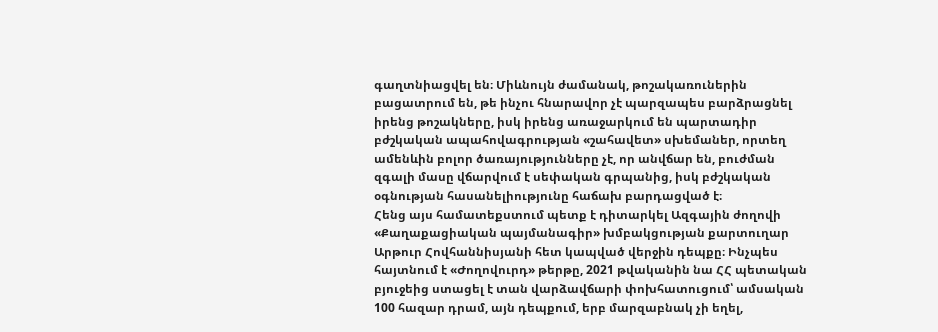գաղտնիացվել են։ Միևնույն ժամանակ, թոշակառուներին բացատրում են, թե ինչու հնարավոր չէ պարզապես բարձրացնել իրենց թոշակները, իսկ իրենց առաջարկում են պարտադիր բժշկական ապահովագրության «շահավետ» սխեմաներ, որտեղ ամենևին բոլոր ծառայությունները չէ, որ անվճար են, բուժման զգալի մասը վճարվում է սեփական գրպանից, իսկ բժշկական օգնության հասանելիությունը հաճախ բարդացված է։
Հենց այս համատեքստում պետք է դիտարկել Ազգային ժողովի «Քաղաքացիական պայմանագիր» խմբակցության քարտուղար Արթուր Հովհաննիսյանի հետ կապված վերջին դեպքը։ Ինչպես հայտնում է «Ժողովուրդ» թերթը, 2021 թվականին նա ՀՀ պետական բյուջեից ստացել է տան վարձավճարի փոխհատուցում՝ ամսական 100 հազար դրամ, այն դեպքում, երբ մարզաբնակ չի եղել,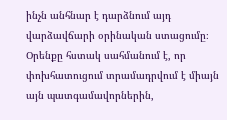ինչն անհնար է դարձնում այդ վարձավճարի օրինական ստացումը։
Օրենքը հստակ սահմանում է, որ փոխհատուցում տրամադրվում է միայն այն պատգամավորներին,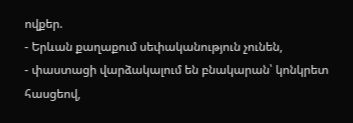ովքեր.
- Երևան քաղաքում սեփականություն չունեն,
- փաստացի վարձակալում են բնակարան՝ կոնկրետ հասցեով,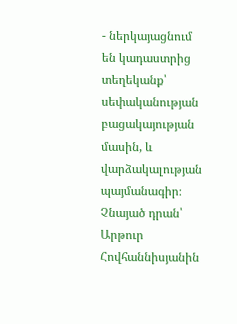- ներկայացնում են կադաստրից տեղեկանք՝ սեփականության բացակայության մասին, և վարձակալության պայմանագիր։
Չնայած դրան՝ Արթուր Հովհաննիսյանին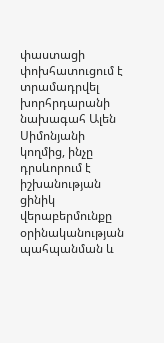փաստացի փոխհատուցում է տրամադրվել խորհրդարանի նախագահ Ալեն Սիմոնյանի կողմից, ինչը դրսևորում է իշխանության ցինիկ վերաբերմունքը օրինականության պահպանման և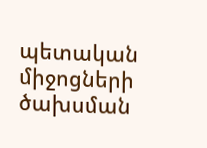պետական միջոցների ծախսման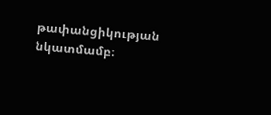թափանցիկության նկատմամբ։